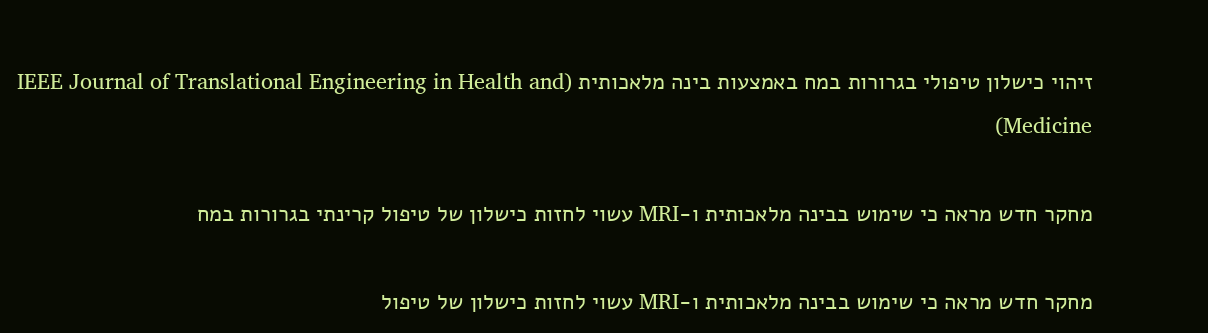זיהוי כישלון טיפולי בגרורות במח באמצעות בינה מלאכותית (IEEE Journal of Translational Engineering in Health and Medicine)

מחקר חדש מראה כי שימוש בבינה מלאכותית ו-MRI עשוי לחזות כישלון של טיפול קרינתי בגרורות במח

מחקר חדש מראה כי שימוש בבינה מלאכותית ו-MRI עשוי לחזות כישלון של טיפול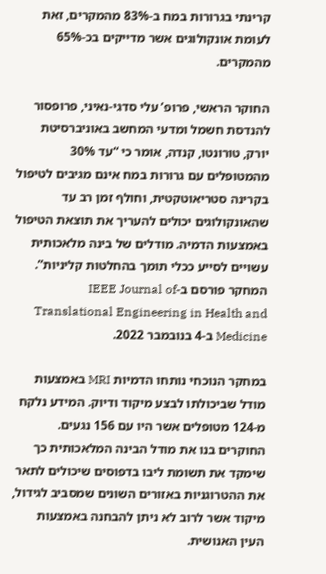קרינתי בגרורות במח ב-83% מהמקרים, זאת לעומת אונקולוגים אשר מדייקים בכ-65% מהמקרים.

החוקר הראשי, פרופ’ עלי סדגי-נאיני, פרופסור להנדסת חשמל ומדעי המחשב באוניברסיטת יורק, טורונטו, קנדה, אומר כי “עד 30% מהמטופלים עם גרורות במח אינם מגיבים לטיפול בקרינה סטריאוטקטית, וחולף זמן רב עד שהאונקולוגים יכולים להעריך את תוצאת הטיפול באמצעות הדמיה. מודלים של בינה מלאכותית עשויים לסייע ככלי תומך בהחלטות קליניות”. המחקר פורסם ב-IEEE Journal of Translational Engineering in Health and Medicine ב-4 בנובמבר 2022.

במחקר הנוכחי נותחו הדמיות MRI באמצעות מודל שביכולתו לבצע מיקוד ודיוק. המידע נלקח מ-124 מטופלים אשר היו עם 156 נגעים. החוקרים בנו את מודל הבינה המלאכותית כך שימקד את תשומת ליבו בדפוסים שיכולים לתאר את ההטרוגניות באזורים השונים שמסביב לגידול, מיקוד אשר לרוב לא ניתן להבחנה באמצעות העין האנושית.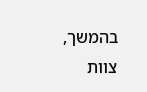בהמשך, צוות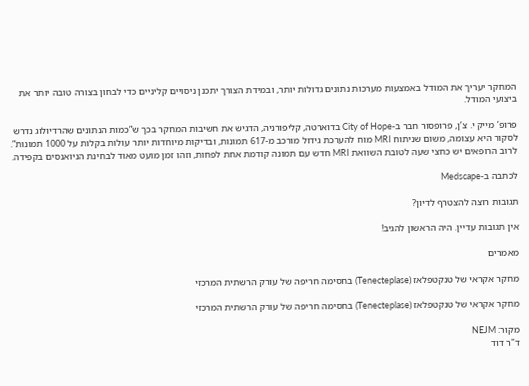המחקר יעריך את המודל באמצעות מערכות נתונים גדולות יותר, ובמידת הצורך יתכנן ניסויים קליניים כדי לבחון בצורה טובה יותר את ביצועי המודל.

פרופ’ מייק י. צ’ן, פרופסור חבר ב-City of Hope בדוארטה, קליפורניה, הדגיש את חשיבות המחקר בכך ש”כמות הנתונים שהרדיולוג נדרש לסקור היא עצומה, משום שניתוח MRI מוח להערכת גידול מורכב מ-617 תמונות, ובדיקות מיוחדות יותר עולות בקלות על 1000 תמונות”. לרוב הרופאים יש כחצי שעה לטובת השוואת MRI חדש עם תמונה קודמת אחת לפחות, וזהו זמן מועט מאוד לבחינת הניואנסים בקפידה.

לכתבה ב-Medscape

תגובות רוצה להצטרף לדיון?

אין תגובות עדיין. היה הראשון להגיב!

מאמרים

מחקר אקראי של טנקטפלאז (Tenecteplase) בחסימה חריפה של עורק הרשתית המרכזי

מחקר אקראי של טנקטפלאז (Tenecteplase) בחסימה חריפה של עורק הרשתית המרכזי

מקור: NEJM
ד"ר דוד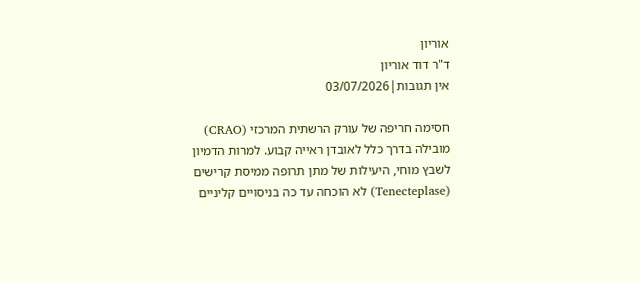אוריון
ד"ר דוד אוריון
אין תגובות|03/07/2026

חסימה חריפה של עורק הרשתית המרכזי (CRAO) מובילה בדרך כלל לאובדן ראייה קבוע. למרות הדמיון לשבץ מוחי, היעילות של מתן תרופה ממיסת קרישים (Tenecteplase) לא הוכחה עד כה בניסויים קליניים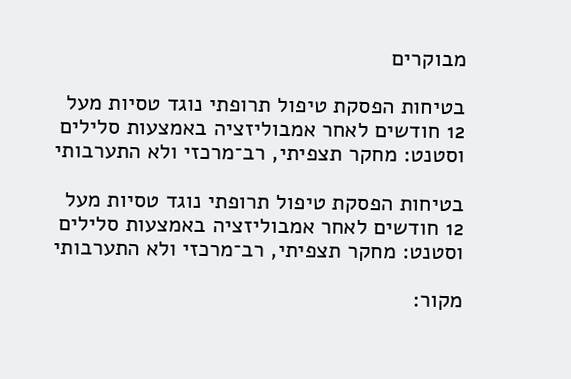מבוקרים

בטיחות הפסקת טיפול תרופתי נוגד טסיות מעל 12 חודשים לאחר אמבוליזציה באמצעות סלילים וסטנט: מחקר תצפיתי, רב־מרכזי ולא התערבותי

בטיחות הפסקת טיפול תרופתי נוגד טסיות מעל 12 חודשים לאחר אמבוליזציה באמצעות סלילים וסטנט: מחקר תצפיתי, רב־מרכזי ולא התערבותי

מקור: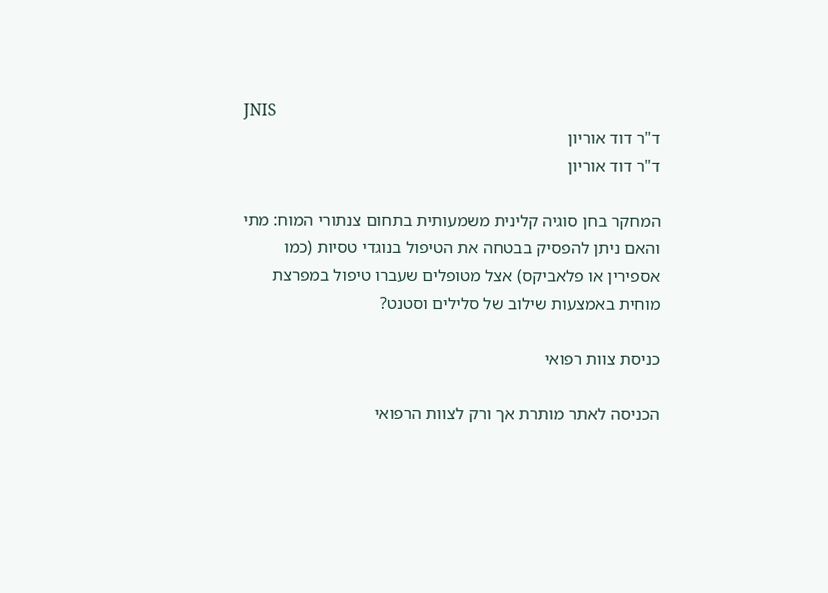JNIS
ד"ר דוד אוריון
ד"ר דוד אוריון

המחקר בחן סוגיה קלינית משמעותית בתחום צנתורי המוח: מתי והאם ניתן להפסיק בבטחה את הטיפול בנוגדי טסיות (כמו אספירין או פלאביקס) אצל מטופלים שעברו טיפול במפרצת מוחית באמצעות שילוב של סלילים וסטנט?

כניסת צוות רפואי

הכניסה לאתר מותרת אך ורק לצוות הרפואי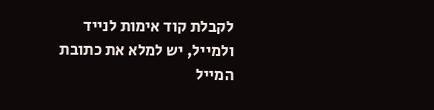לקבלת קוד אימות לנייד ולמייל, יש למלא את כתובת המייל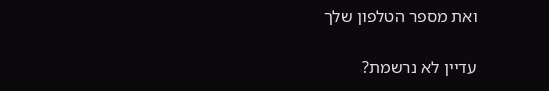ואת מספר הטלפון שלך

עדיין לא נרשמת?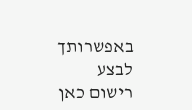באפשרותך לבצע רישום כאן